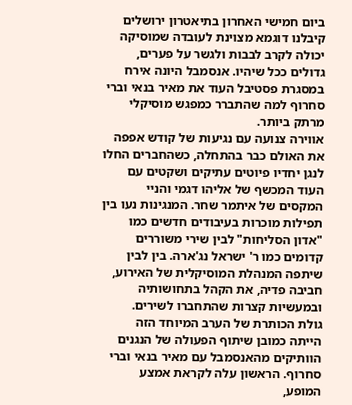ביום חמישי האחרון בתיאטרון ירושלים קיבלנו דוגמא מצוינת לעובדה שמוסיקה יכולה לקרב לבבות ולגשר על פערים, גדולים ככל שיהיו. אנסמבל היונה אירח במסגרת פסטיבל העוד את מאיר בנאי וברי סחרוף למה שהתברר כמפגש מוסיקלי מרתק ביותר.
אווירה צנועה עם נגיעות של קודש אפפה את האולם כבר בהתחלה, כשהחברים החלו לנגן יחדיו פיוטים עתיקים ושקטים עם העוד המכשף של אליהו דגמי והניי המקסים של איתמר שחר. המנגינות נעו בין תפילות מוכרות בעיבודים חדשים כמו "אדון הסליחות" לבין שירי משוררים קדומים כמו ר' ישראל נג'ארה. בין לבין שיתפה המנהלת המוסיקלית של האירוע, חביבה פדיה, את הקהל בתחושותיה ובמעשיות קצרות שהתחברו לשירים.
גולת הכותרת של הערב המיוחד הזה הייתה כמובן שיתוף הפעולה של הנגנים הוותיקים מהאנסמבל עם מאיר בנאי וברי סחרוף. הראשון עלה לקראת אמצע המופע,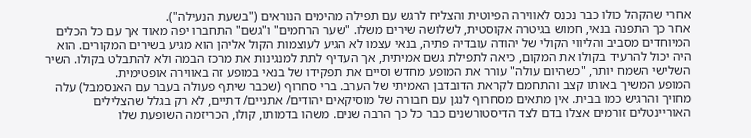אחרי שהקהל כולו כבר נכנס לאווירה הפיוטית והצליח לרגש עם תפילה מהימים הנוראים ("בשעת הנעילה").
אחר כך התפנה בנאי, חמוש בגיטרה אקוסטית, לשלושה שירים משלו. "שער הרחמים" ו"גשם" התחברו יפה מאוד אך עם כל הכלים המיוחדים מסביב והליווי הקולי של יהודה עובדיה פתיה, בנאי עצמו לא הגיע לעוצמות הקול אליהן הוא מגיע בשירים המקורים. הוא היה יכול להרעיד בקולו את המקום, כיאה לתפילת גשם אמיתית, אך העדיף לתת למנגינות את מרכז הבמה ולא להתבלט בקולו. השיר השלישי השמח יותר, "כשהיום עולה" עורר את המופע מחדש וסיים את תפקידו של בנאי במופע זה באווירה אופטימית.
המופע המשיך באותו קצב והתחמם לקראת הדובדבן האמיתי של הערב. ברי סחרוף (שכבר שיתף פעולה בעבר עם האנסמבל) עלה מחויך והרגיש כמו בבית. אין מתאים מסחרוף לנגן עם חבורה של מוסיקאים יהודים/ אתניים/ דתיים, לא רק בגלל שהצלילים האוריינטלים זורמים אצלו בדם לצד הדיסטורשנים כבר כל כך הרבה שנים. משהו בדמותו, קולו, הכריזמה השופעת שלו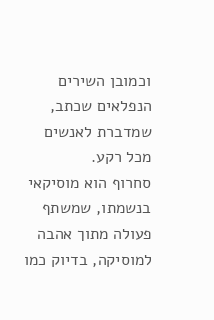וכמובן השירים הנפלאים שכתב, שמדברת לאנשים מכל רקע.
סחרוף הוא מוסיקאי בנשמתו, שמשתף פעולה מתוך אהבה למוסיקה, בדיוק כמו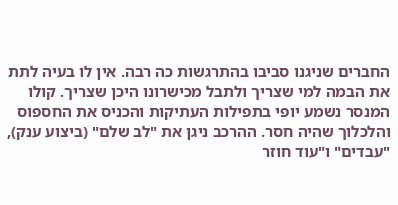החברים שניגנו סביבו בהתרגשות כה רבה. אין לו בעיה לתת את הבמה למי שצריך ולתבל מכישרונו היכן שצריך. קולו המנסר נשמע יופי בתפילות העתיקות והכניס את החספוס והלכלוך שהיה חסר. ההרכב ניגן את "לב שלם" (ביצוע ענק), "עבדים" ו"עוד חוזר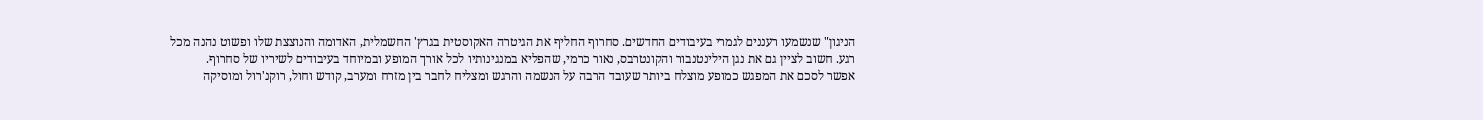הניגון" שנשמעו רעננים לגמרי בעיבודים החדשים. סחרוף החליף את הגיטרה האקוסטית בגרץ' החשמלית, האדומה והנוצצת שלו ופשוט נהנה מכל רגע. חשוב לציין גם את נגן הילינטנבור והקונטרבס, נאור כרמי, שהפליא במנגינותיו לכל אורך המופע ובמיוחד בעיבודים לשיריו של סחרוף.
אפשר לסכם את המפגש כמופע מוצלח ביותר שעובד הרבה על הנשמה והרגש ומצליח לחבר בין מזרח ומערב, קודש וחול, רוקנ'רול ומוסיקה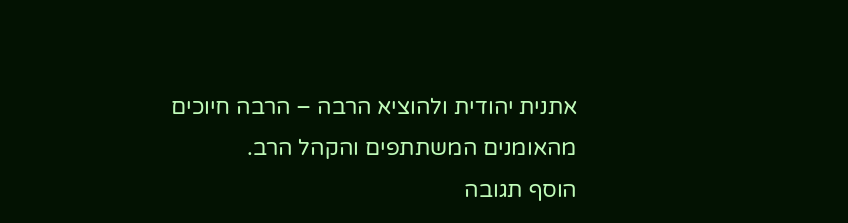אתנית יהודית ולהוציא הרבה – הרבה חיוכים מהאומנים המשתתפים והקהל הרב.
הוסף תגובה